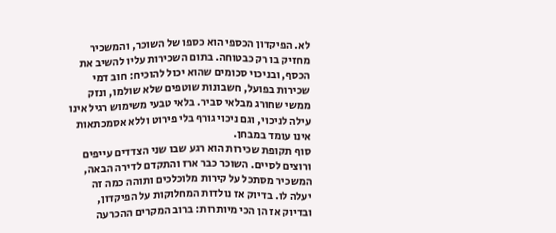לא. הפיקדון הכספי הוא כספו של השוכר, והמשכיר מחזיק בו רק כבטוחה. בתום השכירות עליו להשיב את הכסף, ובניכוי סכומים שהוא יכול להוכיח: חוב דמי שכירות בפועל, חשבונות שוטפים שלא שולמו, ונזק ממשי שחורג מבלאי סביר. בלאי טבעי משימוש רגיל אינו עילה לניכוי, וגם ניכוי גורף בלי פירוט וללא אסמכתאות אינו עומד במבחן.
סוף תקופת שכירות הוא רגע שבו שני הצדדים עייפים ורוצים לסיים. השוכר כבר ארז והתקדם לדירה הבאה, המשכיר מסתכל על קירות מלוכלכים ותוהה כמה זה יעלה לו. בדיוק אז נולדות המחלוקות על הפיקדון, ובדיוק אז הן הכי מיותרות: ברוב המקרים ההכרעה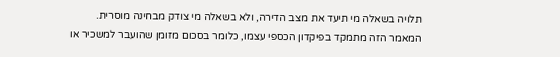תלויה בשאלה מי תיעד את מצב הדירה, ולא בשאלה מי צודק מבחינה מוסרית.
המאמר הזה מתמקד בפיקדון הכספי עצמו, כלומר בסכום מזומן שהועבר למשכיר או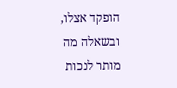הופקד אצלו, ובשאלה מה מותר לנכות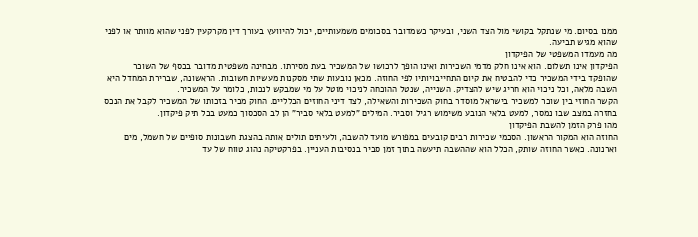ממנו בסיום. מי שנתקל בקושי מול הצד השני, ובעיקר כשמדובר בסכומים משמעותיים, יכול להיוועץ בעורך דין מקרקעין לפני שהוא מוותר או לפני שהוא מגיש תביעה.
מה מעמדו המשפטי של הפיקדון
הפיקדון אינו תשלום. הוא אינו חלק מדמי השכירות ואינו הופך לרכושו של המשכיר בעת מסירתו. מבחינה משפטית מדובר בכסף של השוכר שהופקד בידי המשכיר כדי להבטיח את קיום התחייבויותיו לפי החוזה. מכאן נובעות שתי מסקנות מעשיות חשובות. הראשונה, שברירת המחדל היא השבה מלאה, וכל ניכוי הוא חריג שיש להצדיק. השנייה, שנטל ההוכחה לניכוי מוטל על מי שמבקש לנכות, כלומר על המשכיר.
הקשר החוזי בין שוכר למשכיר בישראל מוסדר בחוק השכירות והשאילה, לצד דיני החוזים הכלליים. החוק מכיר בזכותו של המשכיר לקבל את הנכס בחזרה במצב שבו נמסר, למעט בלאי הנובע משימוש רגיל וסביר. המילים "למעט בלאי סביר" הן לב הסכסוך כמעט בכל תיק פיקדון.
מהו פרק הזמן להשבת הפיקדון
החוזה הוא המקור הראשון. הסכמי שכירות רבים קובעים במפורש מועד להשבה, ולעיתים תולים אותה בהצגת חשבונות סופיים של חשמל, מים וארנונה. כאשר החוזה שותק, הכלל הוא שההשבה תיעשה בתוך זמן סביר בנסיבות העניין. בפרקטיקה נהוג טווח של עד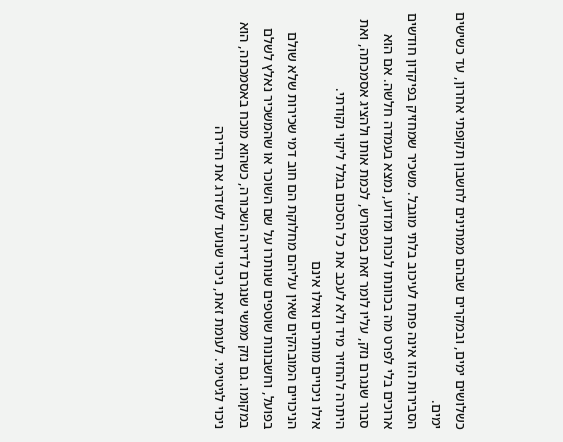כשלושים ימים, ובמקרים שבהם ממתינים לחשבון תקופתי אחרון, עד כשישים ימים.
הסבירות הזו אינה פתח לעיכוב בלתי מוגבל. משכיר שמחזיק בפיקדון חודשים ארוכים בלי לפרט מה בכוונתו לנכות ומדוע, נמצא בעמדה חלשה. אם הוא סבור שנגרם נזק, עליו לומר זאת במפורש, לכמת אותו ולהציג אסמכתה, ואת היתרה להחזיר מיד ולא לעכב את כל הסכום בגלל ליקוי נקודתי.
אילו ניכויים מותרים ואילו אינם
הניכויים המובהקים שאין עליהם מחלוקת הם חוב דמי שכירות שלא שולם בפועל, וחשבונות שוטפים שנותרו על שם השוכר או שהמשכיר נאלץ לשלם במקומו. גם נזק ממשי שנגרם לדירה השכורה, כשהוא מוכח באסמכתה, הוא ניכוי לגיטימי. לעומת זאת, ניכוי שנועד לשדרג את הדירה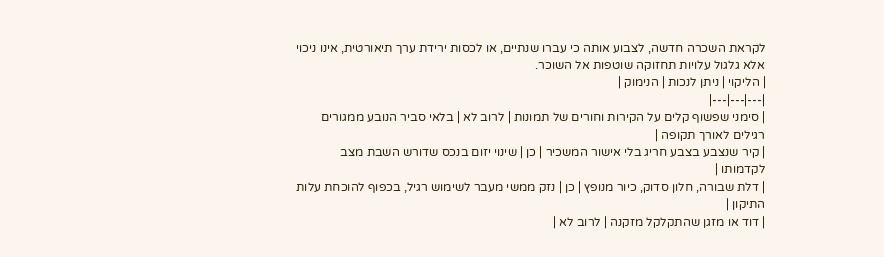לקראת השכרה חדשה, לצבוע אותה כי עברו שנתיים, או לכסות ירידת ערך תיאורטית, אינו ניכוי אלא גלגול עלויות תחזוקה שוטפות אל השוכר.
| הליקוי | ניתן לנכות | הנימוק |
|---|---|---|
| סימני שפשוף קלים על הקירות וחורים של תמונות | לרוב לא | בלאי סביר הנובע ממגורים רגילים לאורך תקופה |
| קיר שנצבע בצבע חריג בלי אישור המשכיר | כן | שינוי יזום בנכס שדורש השבת מצב לקדמותו |
| דלת שבורה, חלון סדוק, כיור מנופץ | כן | נזק ממשי מעבר לשימוש רגיל, בכפוף להוכחת עלות התיקון |
| דוד או מזגן שהתקלקל מזקנה | לרוב לא |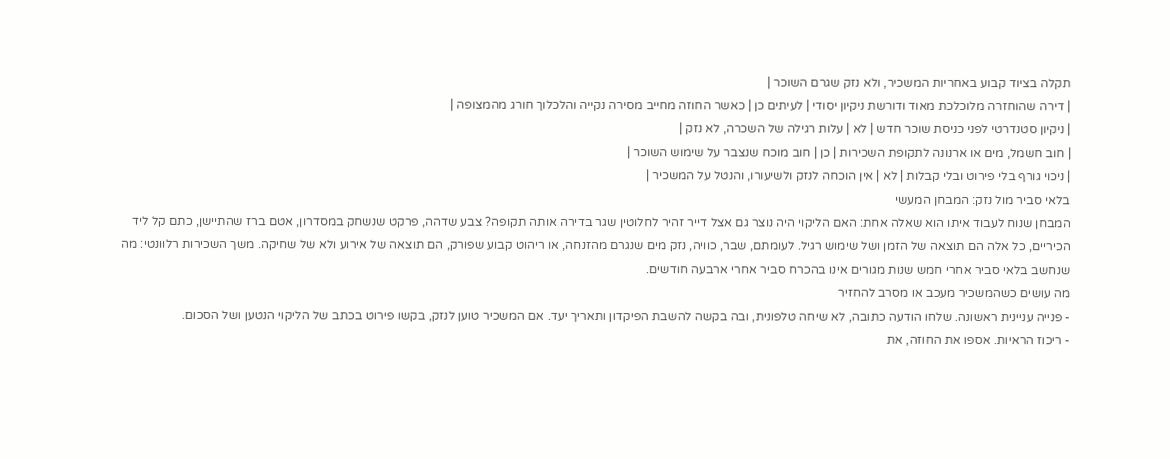תקלה בציוד קבוע באחריות המשכיר, ולא נזק שגרם השוכר |
| דירה שהוחזרה מלוכלכת מאוד ודורשת ניקיון יסודי | לעיתים כן | כאשר החוזה מחייב מסירה נקייה והלכלוך חורג מהמצופה |
| ניקיון סטנדרטי לפני כניסת שוכר חדש | לא | עלות רגילה של השכרה, לא נזק |
| חוב חשמל, מים או ארנונה לתקופת השכירות | כן | חוב מוכח שנצבר על שימוש השוכר |
| ניכוי גורף בלי פירוט ובלי קבלות | לא | אין הוכחה לנזק ולשיעורו, והנטל על המשכיר |
בלאי סביר מול נזק: המבחן המעשי
המבחן שנוח לעבוד איתו הוא שאלה אחת: האם הליקוי היה נוצר גם אצל דייר זהיר לחלוטין שגר בדירה אותה תקופה? צבע שדהה, פרקט שנשחק במסדרון, אטם ברז שהתיישן, כתם קל ליד הכיריים, כל אלה הם תוצאה של הזמן ושל שימוש רגיל. לעומתם, שבר, כוויה, נזק מים שנגרם מהזנחה, או ריהוט קבוע שפורק, הם תוצאה של אירוע ולא של שחיקה. משך השכירות רלוונטי: מה שנחשב בלאי סביר אחרי חמש שנות מגורים אינו בהכרח סביר אחרי ארבעה חודשים.
מה עושים כשהמשכיר מעכב או מסרב להחזיר
- פנייה עניינית ראשונה. שלחו הודעה כתובה, לא שיחה טלפונית, ובה בקשה להשבת הפיקדון ותאריך יעד. אם המשכיר טוען לנזק, בקשו פירוט בכתב של הליקוי הנטען ושל הסכום.
- ריכוז הראיות. אספו את החוזה, את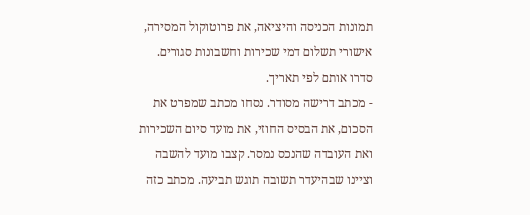תמונות הכניסה והיציאה, את פרוטוקול המסירה, אישורי תשלום דמי שכירות וחשבונות סגורים. סדרו אותם לפי תאריך.
- מכתב דרישה מסודר. נסחו מכתב שמפרט את הסכום, את הבסיס החוזי, את מועד סיום השכירות ואת העובדה שהנכס נמסר. קצבו מועד להשבה וציינו שבהיעדר תשובה תוגש תביעה. מכתב כזה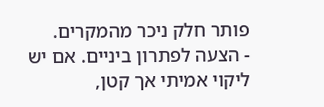פותר חלק ניכר מהמקרים.
- הצעה לפתרון ביניים. אם יש ליקוי אמיתי אך קטן,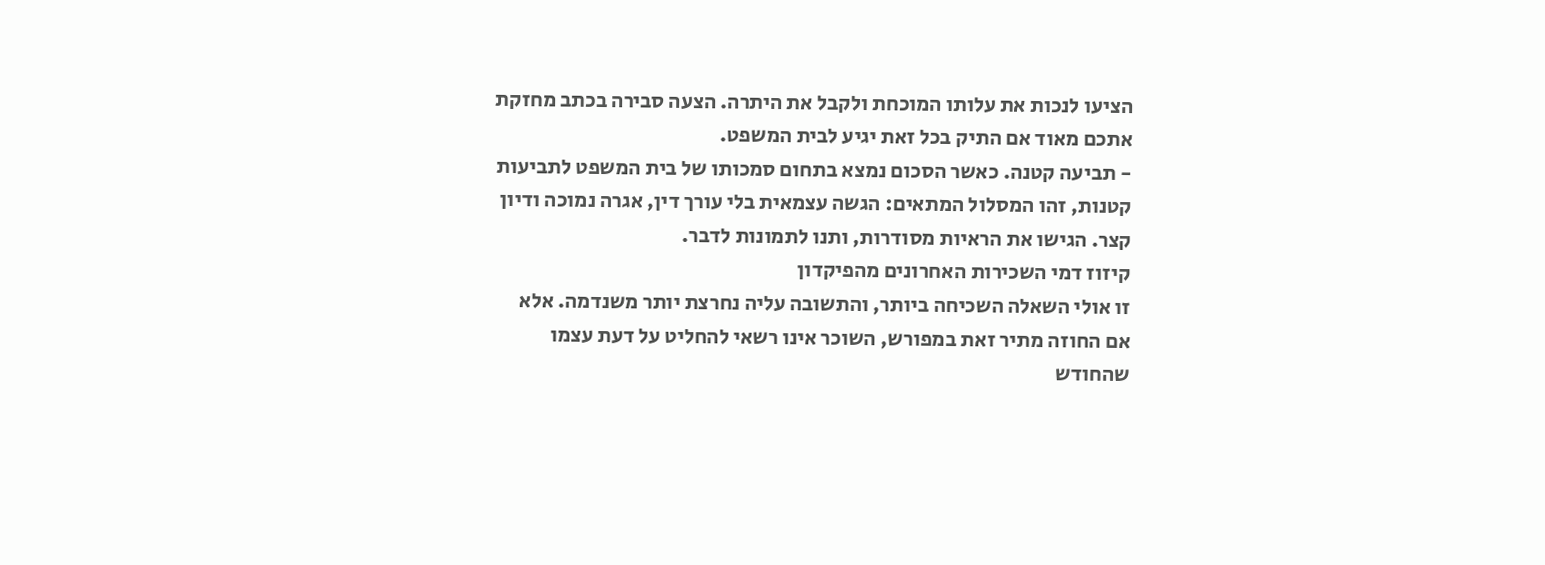הציעו לנכות את עלותו המוכחת ולקבל את היתרה. הצעה סבירה בכתב מחזקת אתכם מאוד אם התיק בכל זאת יגיע לבית המשפט.
- תביעה קטנה. כאשר הסכום נמצא בתחום סמכותו של בית המשפט לתביעות קטנות, זהו המסלול המתאים: הגשה עצמאית בלי עורך דין, אגרה נמוכה ודיון קצר. הגישו את הראיות מסודרות, ותנו לתמונות לדבר.
קיזוז דמי השכירות האחרונים מהפיקדון
זו אולי השאלה השכיחה ביותר, והתשובה עליה נחרצת יותר משנדמה. אלא אם החוזה מתיר זאת במפורש, השוכר אינו רשאי להחליט על דעת עצמו שהחודש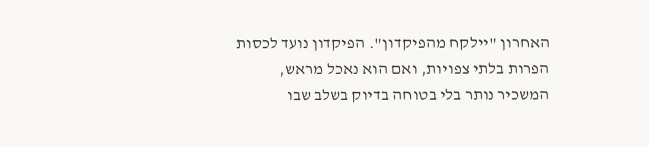האחרון "יילקח מהפיקדון". הפיקדון נועד לכסות הפרות בלתי צפויות, ואם הוא נאכל מראש, המשכיר נותר בלי בטוחה בדיוק בשלב שבו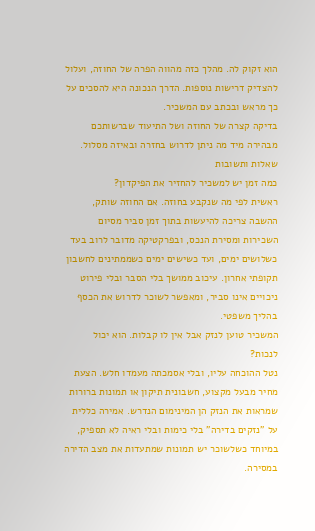הוא זקוק לה. מהלך כזה מהווה הפרה של החוזה, ועלול להצדיק דרישות נוספות. הדרך הנכונה היא להסכים על כך מראש ובכתב עם המשכיר.
בדיקה קצרה של החוזה ושל התיעוד שברשותכם מבהירה מיד מה ניתן לדרוש בחזרה ובאיזה מסלול.
שאלות ותשובות
כמה זמן יש למשכיר להחזיר את הפיקדון?
ראשית לפי מה שנקבע בחוזה. אם החוזה שותק, ההשבה צריכה להיעשות בתוך זמן סביר מסיום השכירות ומסירת הנכס, ובפרקטיקה מדובר לרוב בעד כשלושים ימים, ועד כשישים ימים כשממתינים לחשבון תקופתי אחרון. עיכוב ממושך בלי הסבר ובלי פירוט ניכויים אינו סביר, ומאפשר לשוכר לדרוש את הכסף בהליך משפטי.
המשכיר טוען לנזק אבל אין לו קבלות. הוא יכול לנכות?
נטל ההוכחה עליו, ובלי אסמכתה מעמדו חלש. הצעת מחיר מבעל מקצוע, חשבונית תיקון או תמונות ברורות שמראות את הנזק הן המינימום הנדרש. אמירה כללית על "נזקים בדירה" בלי כימות ובלי ראיה לא תספיק, במיוחד כשלשוכר יש תמונות שמתעדות את מצב הדירה במסירה.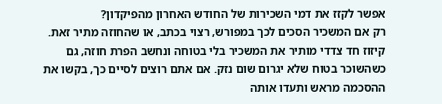אפשר לקזז את דמי השכירות של החודש האחרון מהפיקדון?
רק אם המשכיר הסכים לכך במפורש, רצוי בכתב, או שהחוזה מתיר זאת. קיזוז חד צדדי מותיר את המשכיר בלי בטוחה ונחשב הפרת חוזה, גם כשהשוכר בטוח שלא יגרום שום נזק. אם אתם רוצים לסיים כך, בקשו את ההסכמה מראש ותעדו אותה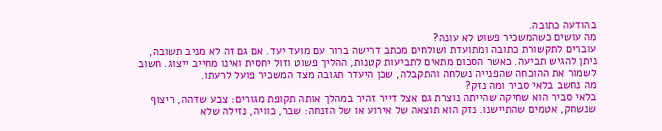בהודעה כתובה.
מה עושים כשהמשכיר פשוט לא עונה?
עוברים לתקשורת כתובה ומתועדת ושולחים מכתב דרישה ברור עם מועד יעד. אם גם זה לא מניב תשובה, ניתן להגיש תביעה. כאשר הסכום מתאים לתביעות קטנות, ההליך פשוט וזול יחסית ואינו מחייב ייצוג. חשוב לשמור את ההוכחה שהפנייה נשלחה והתקבלה, שכן היעדר תגובה מצד המשכיר פועל לרעתו.
מה נחשב בלאי סביר ומה נזק?
בלאי סביר הוא שחיקה שהייתה נוצרת גם אצל דייר זהיר במהלך אותה תקופת מגורים: צבע שדהה, ריצוף שנשחק, אטמים שהתיישנו. נזק הוא תוצאה של אירוע או של הזנחה: שבר, כוויה, נזילה שלא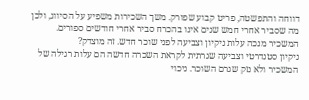דווחה והתפשטה, פריט קבוע שפורק. משך השכירות משפיע על הסיווג, ולכן מה שסביר אחרי חמש שנים אינו בהכרח סביר אחרי חודשים ספורים.
המשכיר מנכה עלות ניקיון וצביעה לפני שוכר חדש. זה מוצדק?
ניקיון סטנדרטי וצביעה שגרתית לקראת השכרה חדשה הם עלות רגילה של המשכיר ולא נזק שגרם השוכר. ניכוי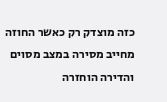כזה מוצדק רק כאשר החוזה מחייב מסירה במצב מסוים והדירה הוחזרה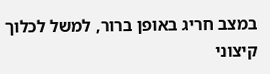במצב חריג באופן ברור, למשל לכלוך קיצוני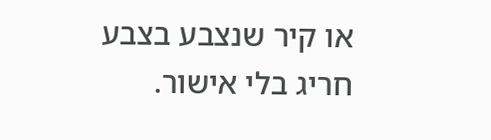או קיר שנצבע בצבע חריג בלי אישור.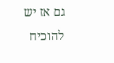גם אז יש להוכיח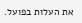את העלות בפועל.